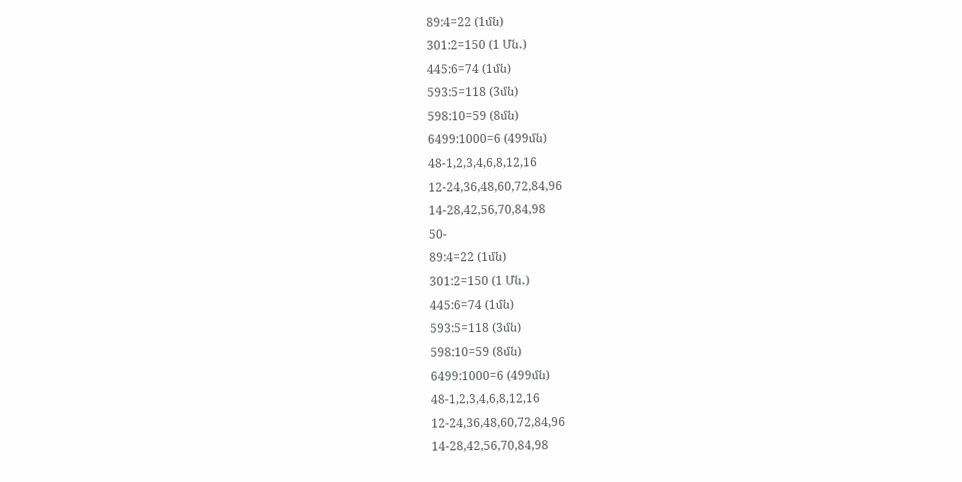89:4=22 (1մն)
301:2=150 (1 Մն․)
445:6=74 (1մն)
593:5=118 (3մն)
598:10=59 (8մն)
6499:1000=6 (499մն)
48-1,2,3,4,6,8,12,16
12-24,36,48,60,72,84,96
14-28,42,56,70,84,98
50-
89:4=22 (1մն)
301:2=150 (1 Մն․)
445:6=74 (1մն)
593:5=118 (3մն)
598:10=59 (8մն)
6499:1000=6 (499մն)
48-1,2,3,4,6,8,12,16
12-24,36,48,60,72,84,96
14-28,42,56,70,84,98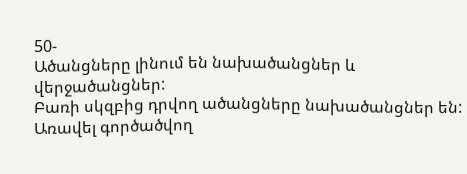50-
Ածանցները լինում են նախածանցներ և վերջածանցներ:
Բառի սկզբից դրվող ածանցները նախածանցներ են: Առավել գործածվող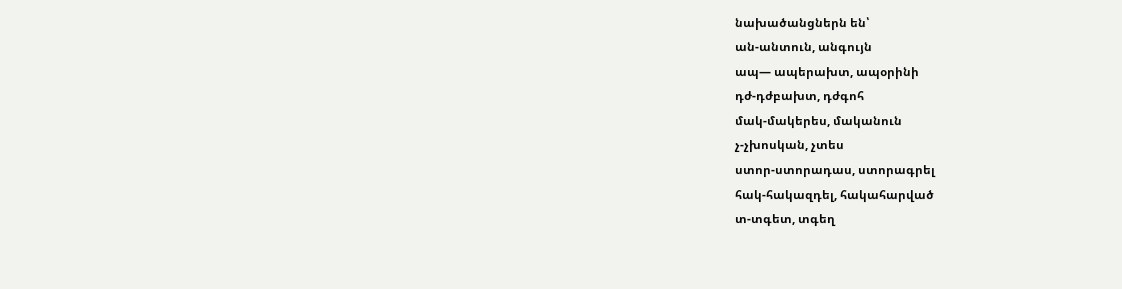նախածանցներն են՝
ան-անտուն, անգույն
ապ— ապերախտ, ապօրինի
դժ-դժբախտ, դժգոհ
մակ-մակերես, մականուն
չ-չխոսկան, չտես
ստոր-ստորադաս, ստորագրել
հակ-հակազդել, հակահարված
տ-տգետ, տգեղ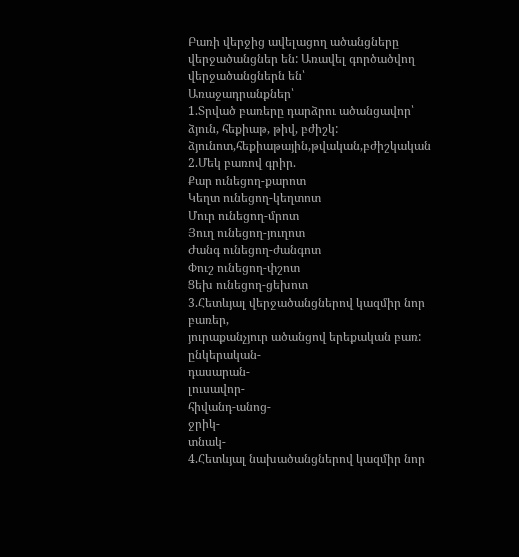Բառի վերջից ավելացող ածանցները վերջածանցներ են: Առավել գործածվող վերջածանցներն են՝
Առաջադրանքներ՝
1.Տրված բառերը դարձրու ածանցավոր՝ ձյուն, հեքիաթ, թիվ, բժիշկ:
ձյունոտ,հեքիաթային,թվական,բժիշկական
2.Մեկ բառով գրիր.
Քար ունեցող-քարոտ
Կեղտ ունեցող-կեղտոտ
Մուր ունեցող-մրոտ
Յուղ ունեցող-յուղոտ
Ժանգ ունեցող-ժանգոտ
Փուշ ունեցող-փշոտ
Ցեխ ունեցող-ցեխոտ
3.Հետևյալ վերջածանցներով կազմիր նոր բառեր,
յուրաքանչյուր ածանցով երեքական բառ:
ընկերական-
դասարան-
լուսավոր-
հիվանդ-անոց-
ջրիկ-
տնակ-
4.Հետևյալ նախածանցներով կազմիր նոր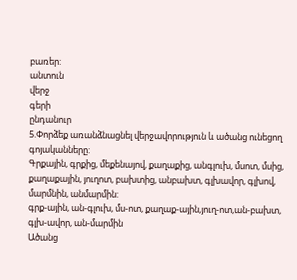բառեր:
անտուն
վերջ
գերի
ընդանուր
5.Փորձեք առանձնացնել վերջավորություն և ածանց ունեցող գոյականները:
Գրքային, գրքից, մեքենայով, քաղաքից, անգլուխ, մսոտ, մսից, քաղաքային, յուղոտ, բախտից, անբախտ, գլխավոր, գլխով, մարմնին, անմարմին:
գրք-ային, ան-գլուխ, մս-ոտ, քաղաք-ային,յուղ-ոտ,ան-բախտ, գլխ-ավոր, ան-մարմին
Ածանց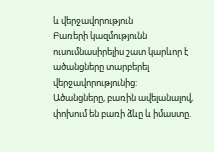և վերջավորություն
Բառերի կազմությունն ուսումնասիրելիս շատ կարևոր է ածանցները տարբերել վերջավորությունից:
Ածանցները, բառին ավելանալով, փոխում են բառի ձևը և իմաստը.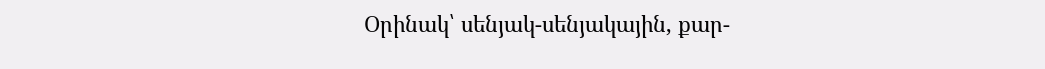Օրինակ՝ սենյակ-սենյակային, քար-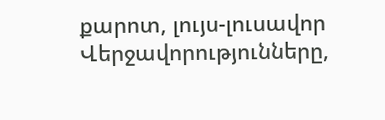քարոտ, լույս-լուսավոր
Վերջավորությունները,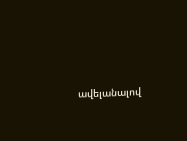ավելանալով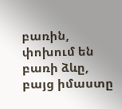բառին, փոխում են բառի ձևը, բայց իմաստը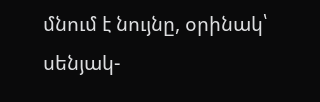մնում է նույնը, օրինակ՝ սենյակ-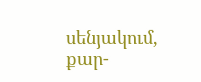սենյակում, քար-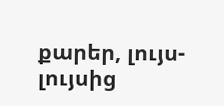քարեր, լույս-լույսից